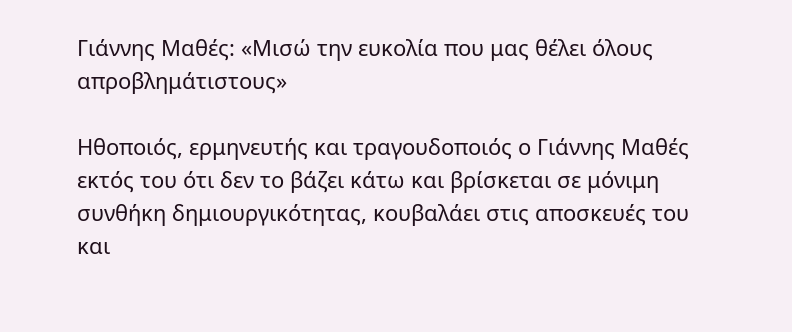Γιάννης Μαθές: «Μισώ την ευκολία που μας θέλει όλους απροβλημάτιστους»

Ηθοποιός, ερμηνευτής και τραγουδοποιός ο Γιάννης Μαθές εκτός του ότι δεν το βάζει κάτω και βρίσκεται σε μόνιμη συνθήκη δημιουργικότητας, κουβαλάει στις αποσκευές του και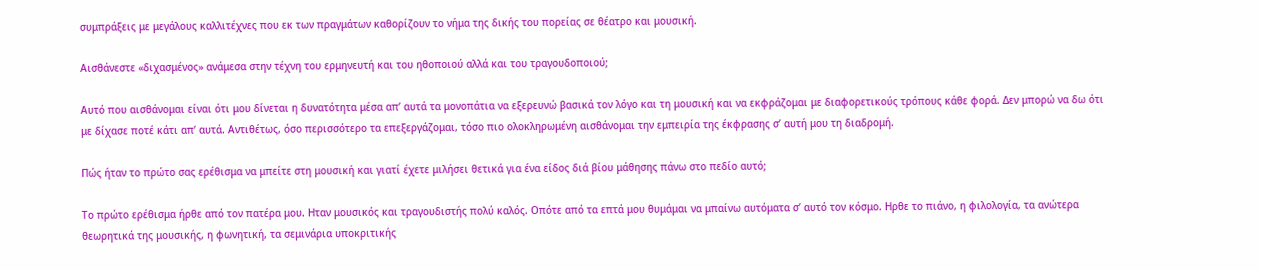συμπράξεις με μεγάλους καλλιτέχνες που εκ των πραγμάτων καθορίζουν το νήμα της δικής του πορείας σε θέατρο και μουσική.

Αισθάνεστε «διχασμένος» ανάμεσα στην τέχνη του ερμηνευτή και του ηθοποιού αλλά και του τραγουδοποιού;

Αυτό που αισθάνομαι είναι ότι μου δίνεται η δυνατότητα μέσα απ’ αυτά τα μονοπάτια να εξερευνώ βασικά τον λόγο και τη μουσική και να εκφράζομαι με διαφορετικούς τρόπους κάθε φορά. Δεν μπορώ να δω ότι με δίχασε ποτέ κάτι απ’ αυτά. Αντιθέτως, όσο περισσότερο τα επεξεργάζομαι, τόσο πιο ολοκληρωμένη αισθάνομαι την εμπειρία της έκφρασης σ’ αυτή μου τη διαδρομή.

Πώς ήταν το πρώτο σας ερέθισμα να μπείτε στη μουσική και γιατί έχετε μιλήσει θετικά για ένα είδος διά βίου μάθησης πάνω στο πεδίο αυτό;

Το πρώτο ερέθισμα ήρθε από τον πατέρα μου. Ηταν μουσικός και τραγουδιστής πολύ καλός. Οπότε από τα επτά μου θυμάμαι να μπαίνω αυτόματα σ’ αυτό τον κόσμο. Ηρθε το πιάνο, η φιλολογία, τα ανώτερα θεωρητικά της μουσικής, η φωνητική, τα σεμινάρια υποκριτικής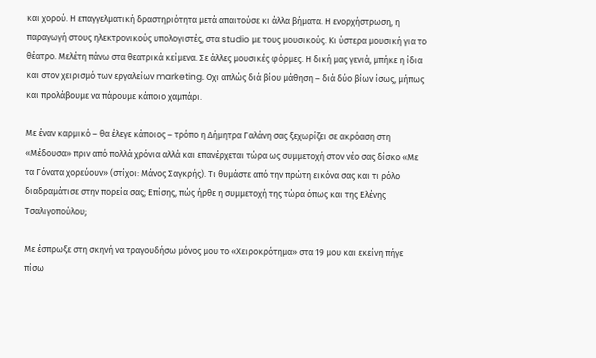και χορού. Η επαγγελματική δραστηριότητα μετά απαιτούσε κι άλλα βήματα. Η ενορχήστρωση, η παραγωγή στους ηλεκτρονικούς υπολογιστές, στα studio με τους μουσικούς. Κι ύστερα μουσική για το θέατρο. Μελέτη πάνω στα θεατρικά κείμενα. Σε άλλες μουσικές φόρμες. Η δική μας γενιά, μπήκε η ίδια και στον χειρισμό των εργαλείων marketing. Οχι απλώς διά βίου μάθηση – διά δύο βίων ίσως, μήπως και προλάβουμε να πάρουμε κάποιο χαμπάρι.

Με έναν καρμικό – θα έλεγε κάποιος – τρόπο η Δήμητρα Γαλάνη σας ξεχωρίζει σε ακρόαση στη «Μέδουσα» πριν από πολλά χρόνια αλλά και επανέρχεται τώρα ως συμμετοχή στον νέο σας δίσκο «Με τα Γόνατα χορεύουν» (στίχοι: Μάνος Σαγκρής). Τι θυμάστε από την πρώτη εικόνα σας και τι ρόλο διαδραμάτισε στην πορεία σας; Επίσης, πώς ήρθε η συμμετοχή της τώρα όπως και της Ελένης Τσαλιγοπούλου;

Με έσπρωξε στη σκηνή να τραγουδήσω μόνος μου το «Χειροκρότημα» στα 19 μου και εκείνη πήγε πίσω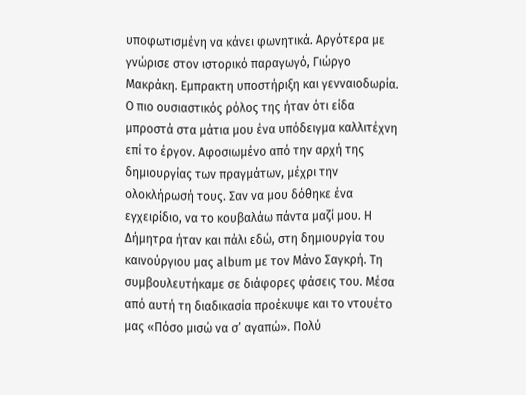υποφωτισμένη να κάνει φωνητικά. Αργότερα με γνώρισε στον ιστορικό παραγωγό, Γιώργο Μακράκη. Εμπρακτη υποστήριξη και γενναιοδωρία. Ο πιο ουσιαστικός ρόλος της ήταν ότι είδα μπροστά στα μάτια μου ένα υπόδειγμα καλλιτέχνη επί το έργον. Αφοσιωμένο από την αρχή της δημιουργίας των πραγμάτων, μέχρι την ολοκλήρωσή τους. Σαν να μου δόθηκε ένα εγχειρίδιο, να το κουβαλάω πάντα μαζί μου. Η Δήμητρα ήταν και πάλι εδώ, στη δημιουργία του καινούργιου μας album με τον Μάνο Σαγκρή. Τη συμβουλευτήκαμε σε διάφορες φάσεις του. Μέσα από αυτή τη διαδικασία προέκυψε και το ντουέτο μας «Πόσο μισώ να σ’ αγαπώ». Πολύ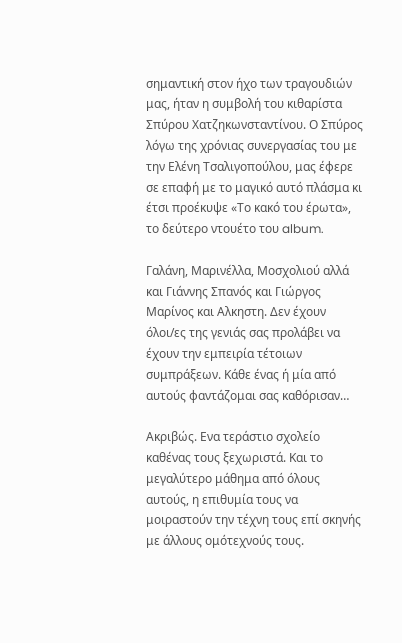σημαντική στον ήχο των τραγουδιών μας, ήταν η συμβολή του κιθαρίστα Σπύρου Χατζηκωνσταντίνου. Ο Σπύρος λόγω της χρόνιας συνεργασίας του με την Ελένη Τσαλιγοπούλου, μας έφερε σε επαφή με το μαγικό αυτό πλάσμα κι έτσι προέκυψε «Το κακό του έρωτα», το δεύτερο ντουέτο του album.

Γαλάνη, Μαρινέλλα, Μοσχολιού αλλά και Γιάννης Σπανός και Γιώργος Μαρίνος και Αλκηστη. Δεν έχουν όλοι/ες της γενιάς σας προλάβει να έχουν την εμπειρία τέτοιων συμπράξεων. Κάθε ένας ή μία από αυτούς φαντάζομαι σας καθόρισαν…

Ακριβώς. Ενα τεράστιο σχολείο καθένας τους ξεχωριστά. Και το μεγαλύτερο μάθημα από όλους αυτούς, η επιθυμία τους να μοιραστούν την τέχνη τους επί σκηνής με άλλους ομότεχνούς τους.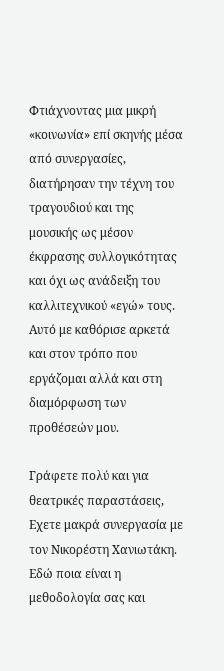Φτιάχνοντας μια μικρή «κοινωνία» επί σκηνής μέσα από συνεργασίες, διατήρησαν την τέχνη του τραγουδιού και της μουσικής ως μέσον έκφρασης συλλογικότητας και όχι ως ανάδειξη του καλλιτεχνικού «εγώ» τους. Αυτό με καθόρισε αρκετά και στον τρόπο που εργάζομαι αλλά και στη διαμόρφωση των προθέσεών μου.

Γράφετε πολύ και για θεατρικές παραστάσεις, Εχετε μακρά συνεργασία με τον Νικορέστη Χανιωτάκη. Εδώ ποια είναι η μεθοδολογία σας και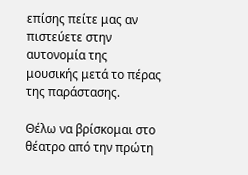επίσης πείτε μας αν πιστεύετε στην αυτονομία της μουσικής μετά το πέρας της παράστασης.

Θέλω να βρίσκομαι στο θέατρο από την πρώτη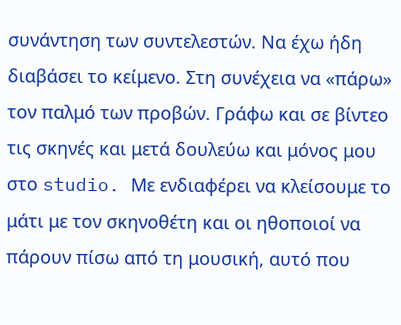συνάντηση των συντελεστών. Να έχω ήδη διαβάσει το κείμενο. Στη συνέχεια να «πάρω» τον παλμό των προβών. Γράφω και σε βίντεο τις σκηνές και μετά δουλεύω και μόνος μου στο studio. Με ενδιαφέρει να κλείσουμε το μάτι με τον σκηνοθέτη και οι ηθοποιοί να πάρουν πίσω από τη μουσική, αυτό που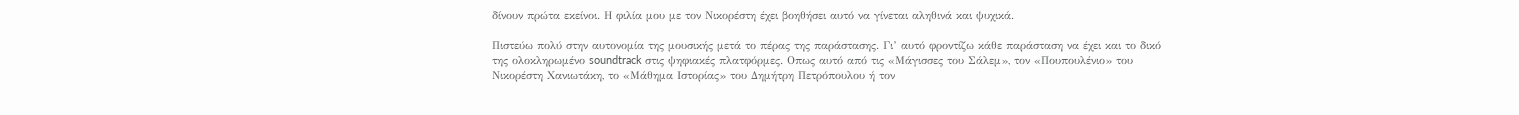δίνουν πρώτα εκείνοι. Η φιλία μου με τον Νικορέστη έχει βοηθήσει αυτό να γίνεται αληθινά και ψυχικά.

Πιστεύω πολύ στην αυτονομία της μουσικής μετά το πέρας της παράστασης. Γι’ αυτό φροντίζω κάθε παράσταση να έχει και το δικό της ολοκληρωμένο soundtrack στις ψηφιακές πλατφόρμες. Οπως αυτό από τις «Μάγισσες του Σάλεμ», τον «Πουπουλένιο» του Νικορέστη Χανιωτάκη, το «Μάθημα Ιστορίας» του Δημήτρη Πετρόπουλου ή τον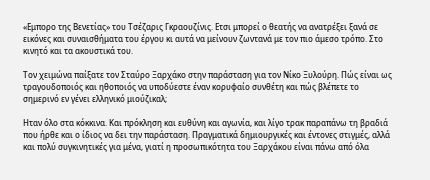«Εμπορο της Βενετίας» του Τσέζαρις Γκραουζίνις. Ετσι μπορεί ο θεατής να ανατρέξει ξανά σε εικόνες και συναισθήματα του έργου κι αυτά να μείνουν ζωντανά με τον πιο άμεσο τρόπο. Στο κινητό και τα ακουστικά του.

Τον χειμώνα παίξατε τον Σταύρο Ξαρχάκο στην παράσταση για τον Νίκο Ξυλούρη. Πώς είναι ως τραγουδοποιός και ηθοποιός να υποδύεστε έναν κορυφαίο συνθέτη και πώς βλέπετε το σημερινό εν γένει ελληνικό μιούζικαλ;

Ηταν όλο στα κόκκινα. Και πρόκληση και ευθύνη και αγωνία, και λίγο τρακ παραπάνω τη βραδιά που ήρθε και ο ίδιος να δει την παράσταση. Πραγματικά δημιουργικές και έντονες στιγμές, αλλά και πολύ συγκινητικές για μένα, γιατί η προσωπικότητα του Ξαρχάκου είναι πάνω από όλα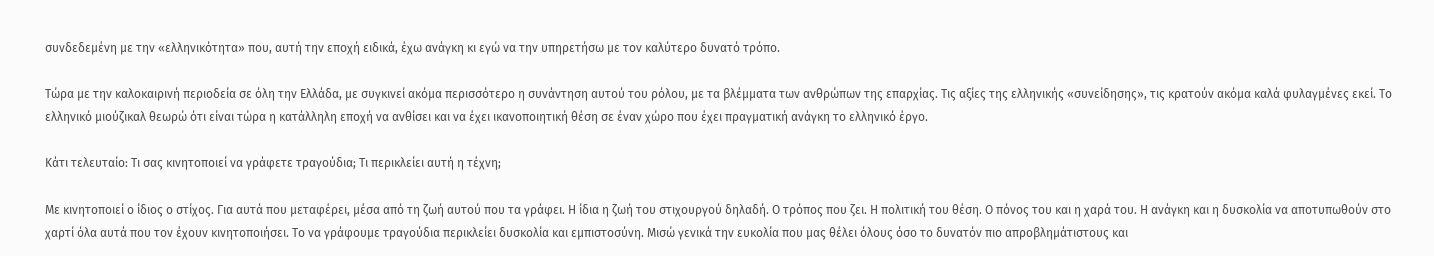συνδεδεμένη με την «ελληνικότητα» που, αυτή την εποχή ειδικά, έχω ανάγκη κι εγώ να την υπηρετήσω με τον καλύτερο δυνατό τρόπο.

Τώρα με την καλοκαιρινή περιοδεία σε όλη την Ελλάδα, με συγκινεί ακόμα περισσότερο η συνάντηση αυτού του ρόλου, με τα βλέμματα των ανθρώπων της επαρχίας. Τις αξίες της ελληνικής «συνείδησης», τις κρατούν ακόμα καλά φυλαγμένες εκεί. Το ελληνικό μιούζικαλ θεωρώ ότι είναι τώρα η κατάλληλη εποχή να ανθίσει και να έχει ικανοποιητική θέση σε έναν χώρο που έχει πραγματική ανάγκη το ελληνικό έργο.

Κάτι τελευταίο: Τι σας κινητοποιεί να γράφετε τραγούδια; Τι περικλείει αυτή η τέχνη;

Με κινητοποιεί ο ίδιος ο στίχος. Για αυτά που μεταφέρει, μέσα από τη ζωή αυτού που τα γράφει. Η ίδια η ζωή του στιχουργού δηλαδή. Ο τρόπος που ζει. Η πολιτική του θέση. Ο πόνος του και η χαρά του. Η ανάγκη και η δυσκολία να αποτυπωθούν στο χαρτί όλα αυτά που τον έχουν κινητοποιήσει. Το να γράφουμε τραγούδια περικλείει δυσκολία και εμπιστοσύνη. Μισώ γενικά την ευκολία που μας θέλει όλους όσο το δυνατόν πιο απροβλημάτιστους και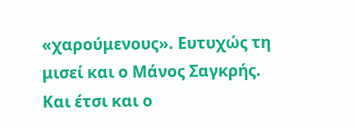«χαρούμενους». Ευτυχώς τη μισεί και ο Μάνος Σαγκρής. Και έτσι και ο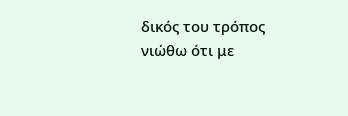δικός του τρόπος νιώθω ότι με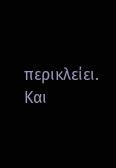περικλείει. Και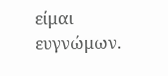είμαι ευγνώμων.